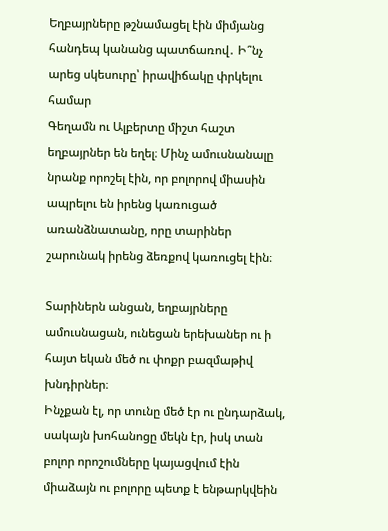Եղբայրները թշնամացել էին միմյանց հանդեպ կանանց պատճառով․ Ի՞նչ արեց սկեսուրը՝ իրավիճակը փրկելու համար
Գեղամն ու Ալբերտը միշտ հաշտ եղբայրներ են եղել։ Մինչ ամուսնանալը նրանք որոշել էին, որ բոլորով միասին ապրելու են իրենց կառուցած առանձնատանը, որը տարիներ շարունակ իրենց ձեռքով կառուցել էին։

Տարիներն անցան, եղբայրները ամուսնացան, ունեցան երեխաներ ու ի հայտ եկան մեծ ու փոքր բազմաթիվ խնդիրներ։
Ինչքան էլ, որ տունը մեծ էր ու ընդարձակ, սակայն խոհանոցը մեկն էր, իսկ տան բոլոր որոշումները կայացվում էին միաձայն ու բոլորը պետք է ենթարկվեին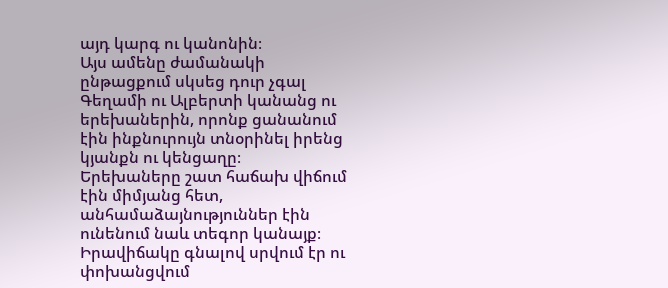այդ կարգ ու կանոնին։
Այս ամենը ժամանակի ընթացքում սկսեց դուր չգալ Գեղամի ու Ալբերտի կանանց ու երեխաներին, որոնք ցանանում էին ինքնուրույն տնօրինել իրենց կյանքն ու կենցաղը։
Երեխաները շատ հաճախ վիճում էին միմյանց հետ, անհամաձայնություններ էին ունենում նաև տեգոր կանայք։ Իրավիճակը գնալով սրվում էր ու փոխանցվում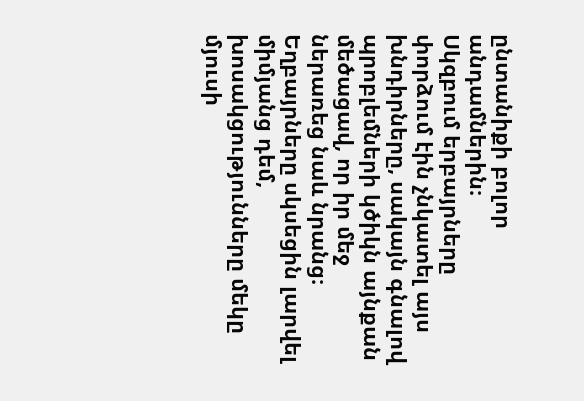ընտանիքի բոլոր անդամներին։
Սկզբում երբայրները փորձում էին չնկատել այս խնդիրները, սակայն գնալով պրոբլեմների կծիկն այնքան մեծացավ, որ իր մեջ ներառեց նաև նրանց։ Եղբայրները սկսեցին լարվել միմյանց դեմ, խոսակցությունները մեկը մյուսի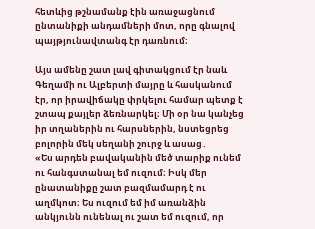հետևից թշնամանք էին առաջացնում ընտանիքի անդամների մոտ, որը գնալով պայթյունավտանգ էր դառնում։

Այս ամենը շատ լավ գիտակցում էր նաև Գեղամի ու Ալբերտի մայրը և հասկանում էր, որ իրավիճակը փրկելու համար պետք է շտապ քայլեր ձեռնարկել։ Մի օր նա կանչեց իր տղաներին ու հարսներին, նստեցրեց բոլորին մեկ սեղանի շուրջ և ասաց․
«Ես արդեն բավականին մեծ տարիք ունեմ ու հանգստանալ եմ ուզում։ Իսկ մեր ընատանիքը շատ բազմամարդ է ու աղմկոտ։ Ես ուզում եմ իմ առանձին անկյունն ունենալ ու շատ եմ ուզում, որ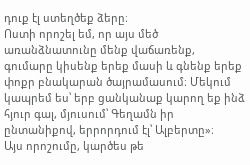դուք էլ ստեղծեք ձերը։
Ոստի որոշել եմ, որ այս մեծ առանձնատունը մենք վաճառենք, գումարը կիսենք երեք մասի և գնենք երեք փոքր բնակարան ծայրամասում։ Մեկում կապրեմ ես՝ երբ ցանկանաք կարող եք ինձ հյուր գալ, մյուսում՝ Գեղամն իր ընտանիքով, երրորդում էլ՝ Ալբերտը»։
Այս որոշումը, կարծես թե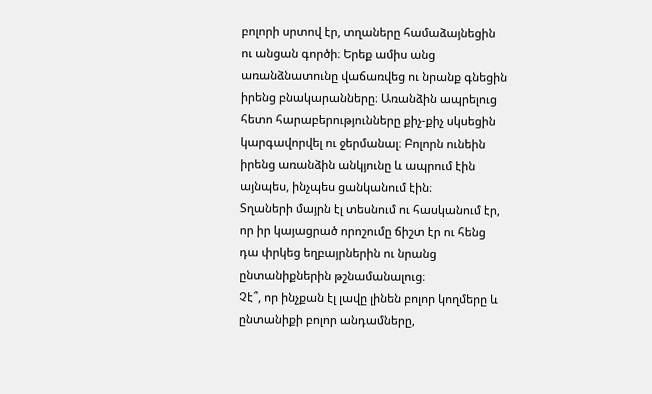բոլորի սրտով էր, տղաները համաձայնեցին ու անցան գործի։ Երեք ամիս անց առանձնատունը վաճառվեց ու նրանք գնեցին իրենց բնակարանները։ Առանձին ապրելուց հետո հարաբերությունները քիչ-քիչ սկսեցին
կարգավորվել ու ջերմանալ։ Բոլորն ունեին իրենց առանձին անկյունը և ապրում էին այնպես, ինչպես ցանկանում էին։
Տղաների մայրն էլ տեսնում ու հասկանում էր, որ իր կայացրած որոշումը ճիշտ էր ու հենց դա փրկեց եղբայրներին ու նրանց ընտանիքներին թշնամանալուց։
Չէ՞, որ ինչքան էլ լավը լինեն բոլոր կողմերը և ընտանիքի բոլոր անդամները,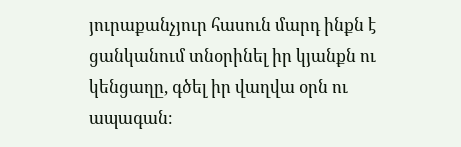յուրաքանչյուր հասուն մարդ ինքն է ցանկանում տնօրինել իր կյանքն ու կենցաղը, գծել իր վաղվա օրն ու ապագան։